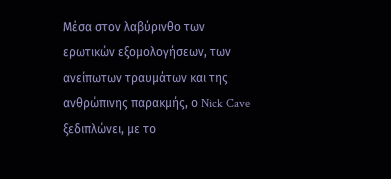Μέσα στον λαβύρινθο των ερωτικών εξομολογήσεων, των ανείπωτων τραυμάτων και της ανθρώπινης παρακμής, ο Nick Cave ξεδιπλώνει, με το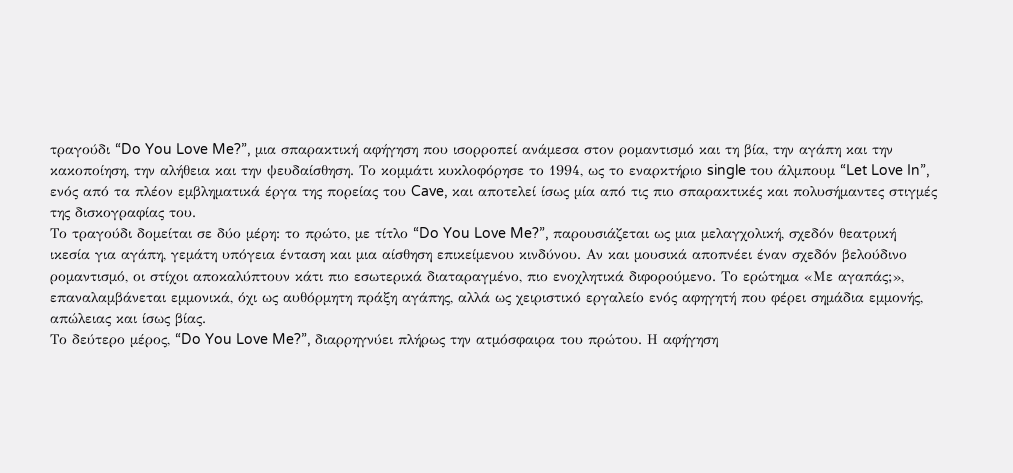τραγούδι “Do You Love Me?”, μια σπαρακτική αφήγηση που ισορροπεί ανάμεσα στον ρομαντισμό και τη βία, την αγάπη και την κακοποίηση, την αλήθεια και την ψευδαίσθηση. Το κομμάτι κυκλοφόρησε το 1994, ως το εναρκτήριο single του άλμπουμ “Let Love In”, ενός από τα πλέον εμβληματικά έργα της πορείας του Cave, και αποτελεί ίσως μία από τις πιο σπαρακτικές και πολυσήμαντες στιγμές της δισκογραφίας του.
Το τραγούδι δομείται σε δύο μέρη: το πρώτο, με τίτλο “Do You Love Me?”, παρουσιάζεται ως μια μελαγχολική, σχεδόν θεατρική ικεσία για αγάπη, γεμάτη υπόγεια ένταση και μια αίσθηση επικείμενου κινδύνου. Αν και μουσικά αποπνέει έναν σχεδόν βελούδινο ρομαντισμό, οι στίχοι αποκαλύπτουν κάτι πιο εσωτερικά διαταραγμένο, πιο ενοχλητικά διφορούμενο. Το ερώτημα «Με αγαπάς;», επαναλαμβάνεται εμμονικά, όχι ως αυθόρμητη πράξη αγάπης, αλλά ως χειριστικό εργαλείο ενός αφηγητή που φέρει σημάδια εμμονής, απώλειας και ίσως βίας.
Το δεύτερο μέρος, “Do You Love Me?”, διαρρηγνύει πλήρως την ατμόσφαιρα του πρώτου. Η αφήγηση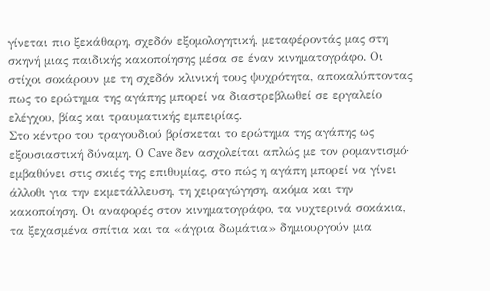γίνεται πιο ξεκάθαρη, σχεδόν εξομολογητική, μεταφέροντάς μας στη σκηνή μιας παιδικής κακοποίησης μέσα σε έναν κινηματογράφο. Οι στίχοι σοκάρουν με τη σχεδόν κλινική τους ψυχρότητα, αποκαλύπτοντας πως το ερώτημα της αγάπης μπορεί να διαστρεβλωθεί σε εργαλείο ελέγχου, βίας και τραυματικής εμπειρίας.
Στο κέντρο του τραγουδιού βρίσκεται το ερώτημα της αγάπης ως εξουσιαστική δύναμη. Ο Cave δεν ασχολείται απλώς με τον ρομαντισμό· εμβαθύνει στις σκιές της επιθυμίας, στο πώς η αγάπη μπορεί να γίνει άλλοθι για την εκμετάλλευση, τη χειραγώγηση, ακόμα και την κακοποίηση. Οι αναφορές στον κινηματογράφο, τα νυχτερινά σοκάκια, τα ξεχασμένα σπίτια και τα «άγρια δωμάτια» δημιουργούν μια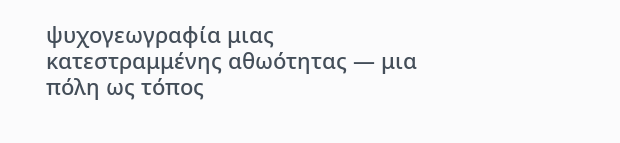ψυχογεωγραφία μιας κατεστραμμένης αθωότητας — μια πόλη ως τόπος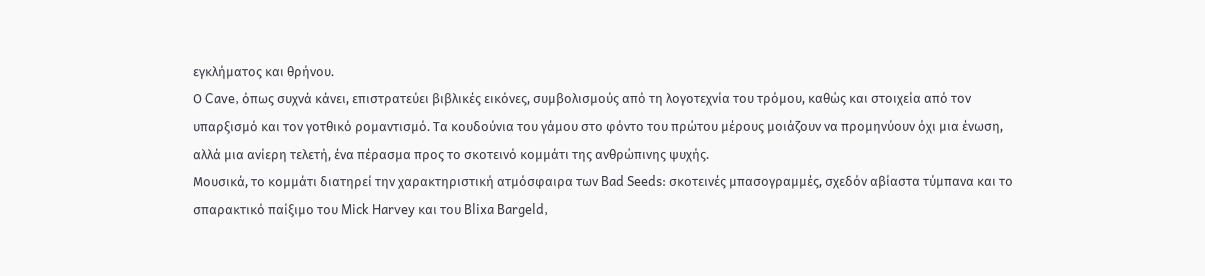εγκλήματος και θρήνου.
Ο Cave, όπως συχνά κάνει, επιστρατεύει βιβλικές εικόνες, συμβολισμούς από τη λογοτεχνία του τρόμου, καθώς και στοιχεία από τον υπαρξισμό και τον γοτθικό ρομαντισμό. Τα κουδούνια του γάμου στο φόντο του πρώτου μέρους μοιάζουν να προμηνύουν όχι μια ένωση, αλλά μια ανίερη τελετή, ένα πέρασμα προς το σκοτεινό κομμάτι της ανθρώπινης ψυχής.
Μουσικά, το κομμάτι διατηρεί την χαρακτηριστική ατμόσφαιρα των Bad Seeds: σκοτεινές μπασογραμμές, σχεδόν αβίαστα τύμπανα και το σπαρακτικό παίξιμο του Mick Harvey και του Blixa Bargeld,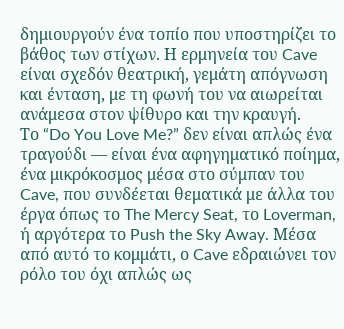δημιουργούν ένα τοπίο που υποστηρίζει το βάθος των στίχων. Η ερμηνεία του Cave είναι σχεδόν θεατρική, γεμάτη απόγνωση και ένταση, με τη φωνή του να αιωρείται ανάμεσα στον ψίθυρο και την κραυγή.
Το “Do You Love Me?” δεν είναι απλώς ένα τραγούδι — είναι ένα αφηγηματικό ποίημα, ένα μικρόκοσμος μέσα στο σύμπαν του Cave, που συνδέεται θεματικά με άλλα του έργα όπως το The Mercy Seat, το Loverman, ή αργότερα το Push the Sky Away. Μέσα από αυτό το κομμάτι, ο Cave εδραιώνει τον ρόλο του όχι απλώς ως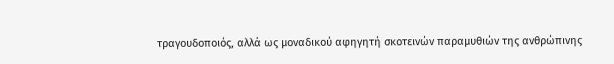τραγουδοποιός, αλλά ως μοναδικού αφηγητή σκοτεινών παραμυθιών της ανθρώπινης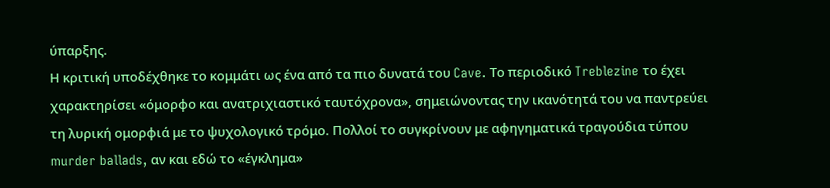ύπαρξης.
Η κριτική υποδέχθηκε το κομμάτι ως ένα από τα πιο δυνατά του Cave. Το περιοδικό Treblezine το έχει χαρακτηρίσει «όμορφο και ανατριχιαστικό ταυτόχρονα», σημειώνοντας την ικανότητά του να παντρεύει τη λυρική ομορφιά με το ψυχολογικό τρόμο. Πολλοί το συγκρίνουν με αφηγηματικά τραγούδια τύπου murder ballads, αν και εδώ το «έγκλημα»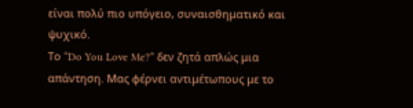είναι πολύ πιο υπόγειο, συναισθηματικό και ψυχικό.
Το “Do You Love Me?” δεν ζητά απλώς μια απάντηση. Μας φέρνει αντιμέτωπους με το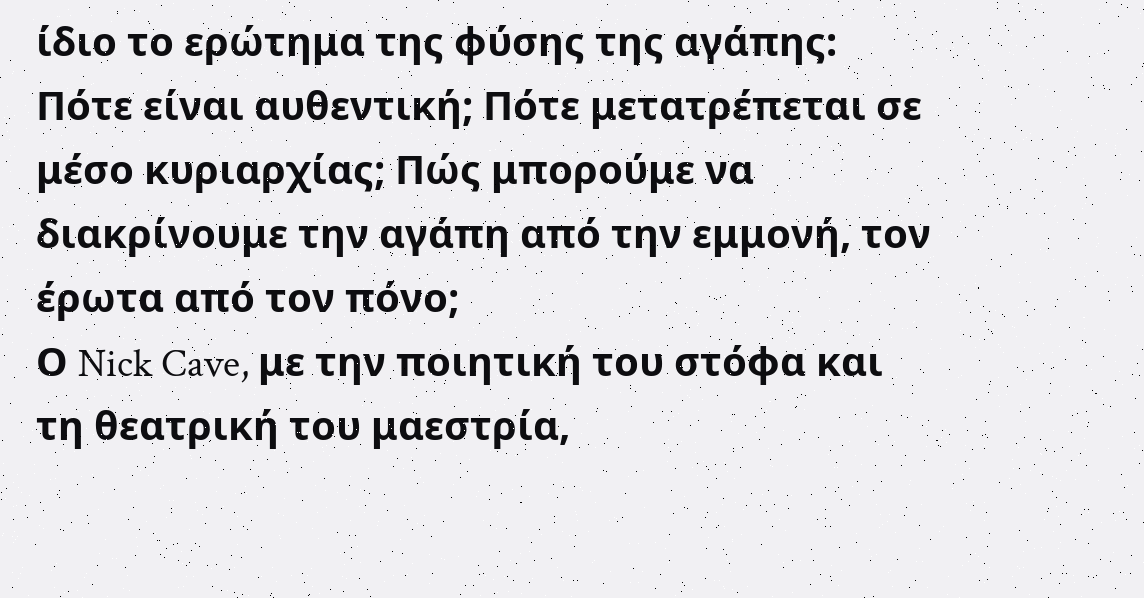ίδιο το ερώτημα της φύσης της αγάπης: Πότε είναι αυθεντική; Πότε μετατρέπεται σε μέσο κυριαρχίας; Πώς μπορούμε να διακρίνουμε την αγάπη από την εμμονή, τον έρωτα από τον πόνο;
Ο Nick Cave, με την ποιητική του στόφα και τη θεατρική του μαεστρία,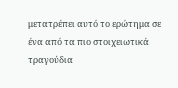μετατρέπει αυτό το ερώτημα σε ένα από τα πιο στοιχειωτικά τραγούδια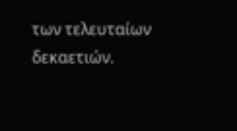των τελευταίων δεκαετιών.